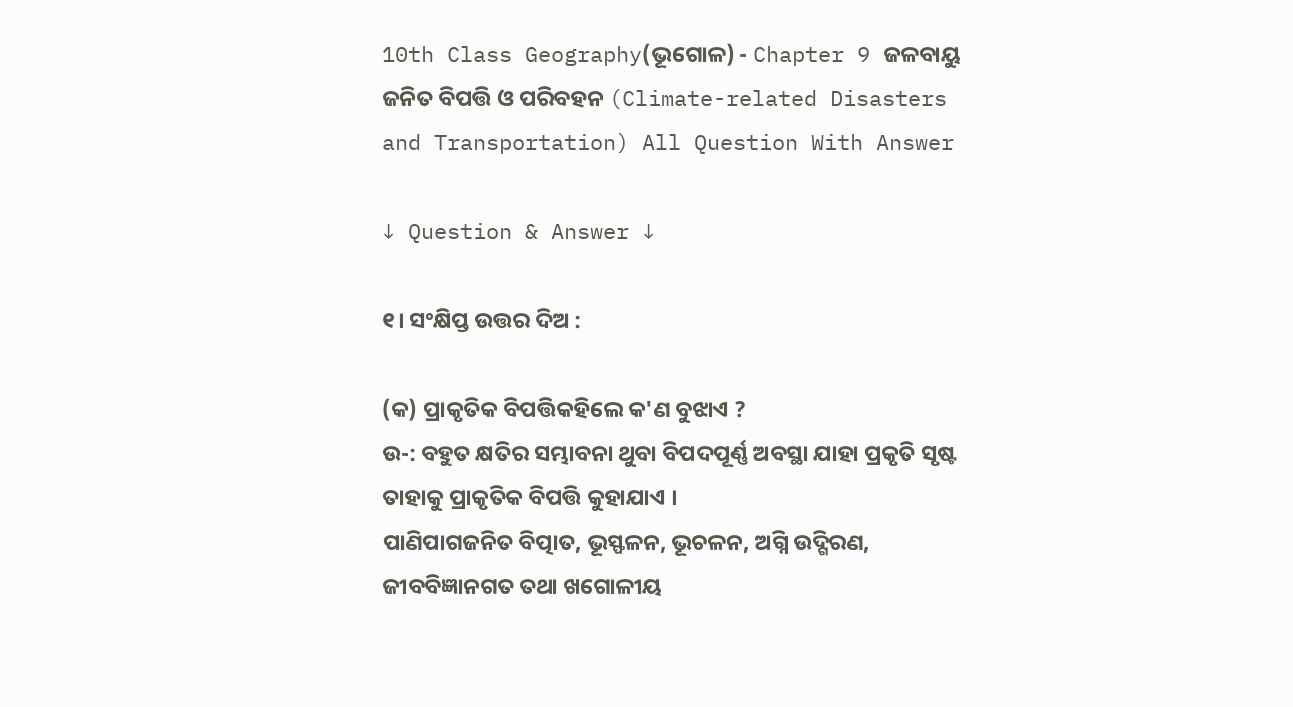10th Class Geography(ଭୂଗୋଳ) - Chapter 9 ଜଳବାୟୁ ଜନିତ ବିପତ୍ତି ଓ ପରିବହନ (Climate-related Disasters and Transportation) All Question With Answer

↓ Question & Answer ↓

୧। ସଂକ୍ଷିପ୍ତ ଉତ୍ତର ଦିଅ :

(କ) ପ୍ରାକୃତିକ ବିପତ୍ତିକହିଲେ କ'ଣ ବୁଝାଏ ?
ଉ-: ବହୁତ କ୍ଷତିର ସମ୍ଭାବନା ଥୁବା ବିପଦପୂର୍ଣ୍ଣ ଅବସ୍ଥା ଯାହା ପ୍ରକୃତି ସୃଷ୍ଟ ତାହାକୁ ପ୍ରାକୃତିକ ବିପତ୍ତି କୁହାଯାଏ ।
ପାଣିପାଗଜନିତ ବିତ୍ପାତ, ଭୂସ୍ଫଳନ, ଭୂଚଳନ, ଅଗ୍ନି ଉଦ୍ଗିରଣ, ଜୀବବିଜ୍ଞାନଗତ ତଥା ଖଗୋଳୀୟ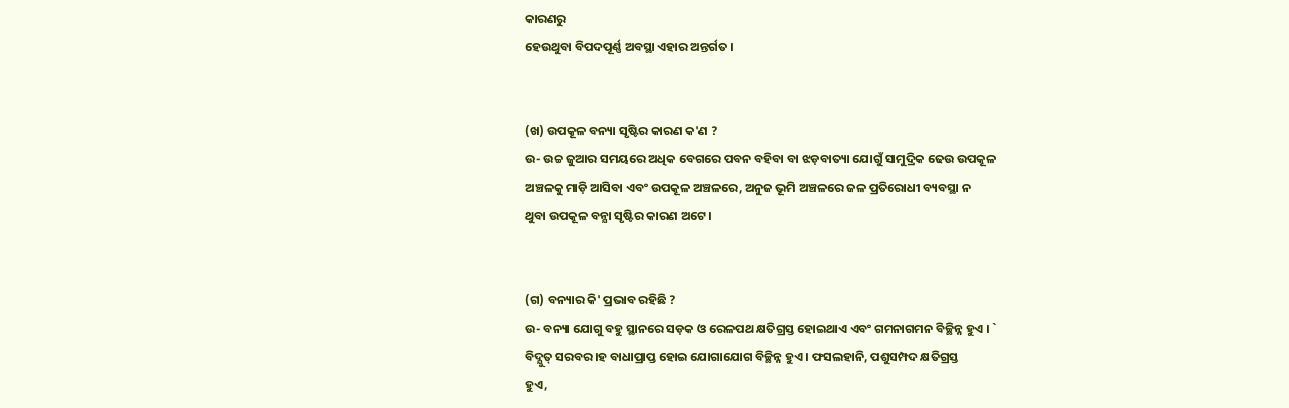କାରଣରୁ
ହେଉଥୁବା ବିପଦପୂର୍ଣ୍ଣ ଅବସ୍ଥା ଏହାର ଅନ୍ତର୍ଗତ ।


(ଖ) ଉପକୂଳ ବନ୍ୟା ସୃଷ୍ଟିର କାରଣ କ'ଣ ?
ଉ- ଉଚ୍ଚ ଜୁଆର ସମୟରେ ଅଧିକ ବେଗରେ ପବନ ବହିବା ବା ଝଡ଼ବାତ୍ୟା ଯୋଗୁଁ ସାମୁଦ୍ରିକ ଢେଉ ଉପକୂଳ
ଅଞ୍ଚଳକୁ ମାଡ଼ି ଆସିବା ଏବଂ ଉପକୂଳ ଅଞ୍ଚଳରେ, ଅନୁଜ ଭୂମି ଅଞ୍ଚଳରେ ଜଳ ପ୍ରତିରୋଧୀ ବ୍ୟବସ୍ଥା ନ
ଥୁବା ଉପକୂଳ ବନ୍ଯା ସୃଷ୍ଟିର କାରଣ ଅଟେ ।


(ଗ) ବନ୍ୟାର କି' ପ୍ରଭାବ ରହିଛି ?
ଉ- ବନ୍ୟା ଯୋଗୁ ବହୁ ସ୍ଥାନରେ ସଡ଼କ ଓ ରେଳପଥ କ୍ଷତିଗ୍ରସ୍ତ ହୋଇଥାଏ ଏବଂ ଗମନାଗମନ ବିଚ୍ଛିନ୍ନ ହୁଏ । `
ବିଦ୍ଯୁତ୍‌ ସରବର।ହ ବାଧାପ୍ରାପ୍ତ ହୋଇ ଯୋଗାଯୋଗ ବିଚ୍ଛିନ୍ନ ହୁଏ । ଫସଲହାନି, ପଶୁସମ୍ପଦ କ୍ଷତିଗ୍ରସ୍ତ
ହୁଏ,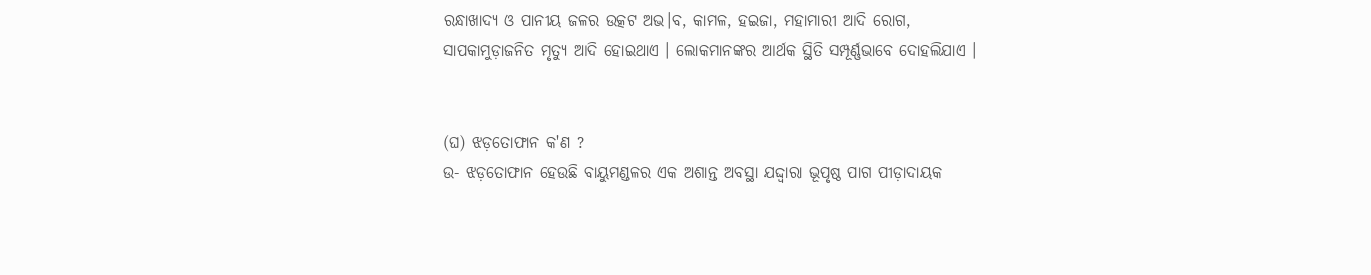ରନ୍ଧାଖାଦ୍ୟ ଓ ପାନୀୟ ଜଳର ଉତ୍କଟ ଅଭ।ବ, କାମଳ, ହଇଜା, ମହାମାରୀ ଆଦି ରୋଗ,
ସାପକାମୁଡ଼ାଜନିତ ମୃତ୍ଯୁ ଆଦି ହୋଇଥାଏ । ଲୋକମାନଙ୍କର ଆର୍ଥକ ସ୍ଥିତି ସମ୍ପୂର୍ଣ୍ଣଭାବେ ଦୋହଲିଯାଏ ।


(ଘ) ଝଡ଼ତୋଫାନ କ'ଣ ?
ଉ- ଝଡ଼ତୋଫାନ ହେଉଛି ବାୟୁମଣ୍ଡଳର ଏକ ଅଶାନ୍ତ ଅବସ୍ଥା ଯଦ୍ଦ୍ଵାରା ଭୂପୃଷ୍ଠ ପାଗ ପୀଡ଼ାଦାୟକ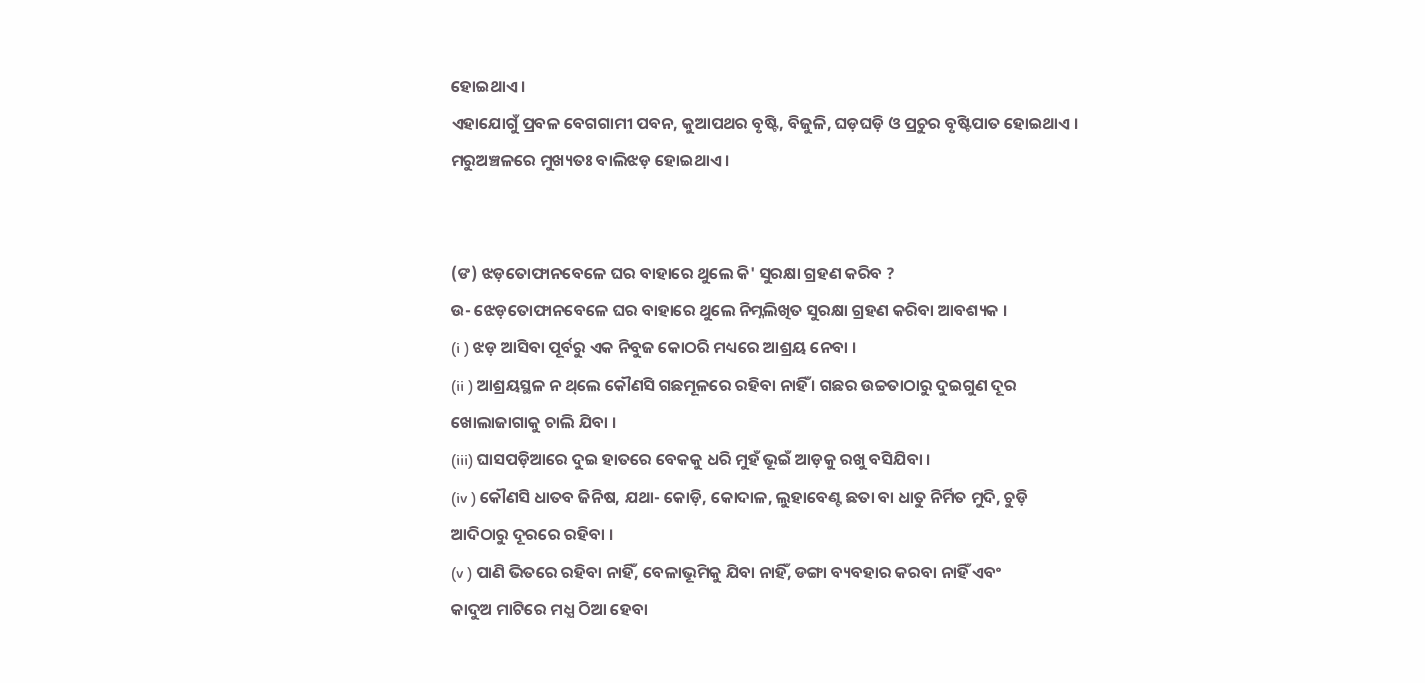ହୋଇଥାଏ ।
ଏହାଯୋଗୁଁ ପ୍ରବଳ ବେଗଗାମୀ ପବନ, କୁଆପଥର ବୃଷ୍ଟି, ବିଜୁଳି, ଘଡ଼ଘଡ଼ି ଓ ପ୍ରଚୁର ବୃଷ୍ଟିପାତ ହୋଇଥାଏ ।
ମରୁଅଞ୍ଚଳରେ ମୁଖ୍ୟତଃ ବାଲିଝଡ଼ ହୋଇଥାଏ ।


(ଙ) ଝଡ଼ତୋଫାନବେଳେ ଘର ବାହାରେ ଥୁଲେ କି' ସୁରକ୍ଷା ଗ୍ରହଣ କରିବ ?
ଉ- ଝେଡ଼ତୋଫାନବେଳେ ଘର ବାହାରେ ଥୁଲେ ନିମ୍ନଲିଖିତ ସୁରକ୍ଷା ଗ୍ରହଣ କରିବା ଆବଶ୍ୟକ ।
(i ) ଝଡ଼ ଆସିବା ପୂର୍ବରୁ ଏକ ନିବୁଜ କୋଠରି ମଧ୍ୟରେ ଆଶ୍ରୟ ନେବା ।
(ii ) ଆଶ୍ରୟସ୍ଥଳ ନ ଥ୍‌ଲେ କୌଣସି ଗଛମୂଳରେ ରହିବା ନାହିଁ । ଗଛର ଉଚ୍ଚତାଠାରୁ ଦୁଇଗୁଣ ଦୂର
ଖୋଲାଜାଗାକୁ ଚାଲି ଯିବା ।
(iii) ଘାସପଡ଼ିଆରେ ଦୁଇ ହାତରେ ବେକକୁ ଧରି ମୁହଁ ଭୂଇଁ ଆଡ଼କୁ ରଖୁ ବସିଯିବା ।
(iv ) କୌଣସି ଧାତବ ଜିନିଷ, ଯଥା- କୋଡ଼ି, କୋଦାଳ, ଲୁହାବେଣ୍ଟ ଛତା ବା ଧାତୁ ନିର୍ମିତ ମୁଦି, ଚୁଡ଼ି
ଆଦିଠାରୁ ଦୂରରେ ରହିବା ।
(v ) ପାଣି ଭିତରେ ରହିବା ନାହିଁ, ବେଳାଭୂମିକୁ ଯିବା ନାହିଁ, ଡଙ୍ଗା ବ୍ୟବହାର କରବା ନାହିଁ ଏବଂ
କାଦୁଅ ମାଟିରେ ମଧ୍ଯ ଠିଆ ହେବା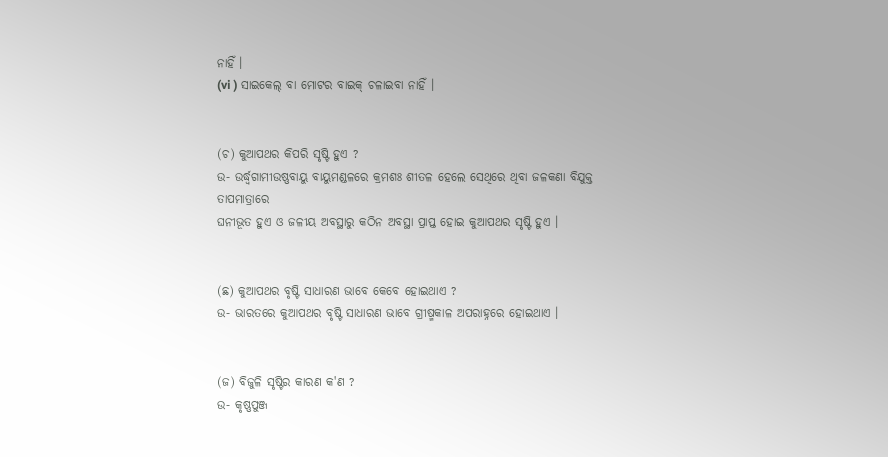ନାହିଁ ।
(vi ) ସାଇକେଲ୍‌ ବା ମୋଟର ବାଇକ୍‌ ଚଳାଇବା ନାହିଁ ।


(ଚ) କୁଆପଥର କିପରି ସୃଷ୍ଟି ହୁଏ ?
ଉ- ଉର୍ଦ୍ଧ୍ଵଗାମୀଉଷ୍ଣବାୟୁ ବାୟୁମଣ୍ଡଳରେ କ୍ରମଶଃ ଶୀତଳ ହେଲେ ସେଥିରେ ଥିବା ଜଳକଣା ବିଯୁକ୍ତ ତାପମାତ୍ରାରେ
ଘନୀଭୂତ ହୁଏ ଓ ଜଳୀୟ ଅବସ୍ଥାରୁ କଠିନ ଅବସ୍ଥା ପ୍ରାପ୍ତ ହୋଇ କୁଆପଥର ସୃଷ୍ଟି ହୁଏ ।


(ଛ) କୁଆପଥର ବୃଷ୍ଟି ସାଧାରଣ ଭାବେ କେବେ ହୋଇଥାଏ ?
ଉ- ଭାରତରେ କୁଆପଥର ବୃଷ୍ଟି ସାଧାରଣ ଭାବେ ଗ୍ରୀଷ୍ମକାଳ ଅପରାହ୍ନରେ ହୋଇଥାଏ ।


(ଜ) ବିଜୁଳି ସୃଷ୍ଟିର କାରଣ କ'ଣ ?
ଉ- କୃଷ୍ଣପୁଞ୍ଜ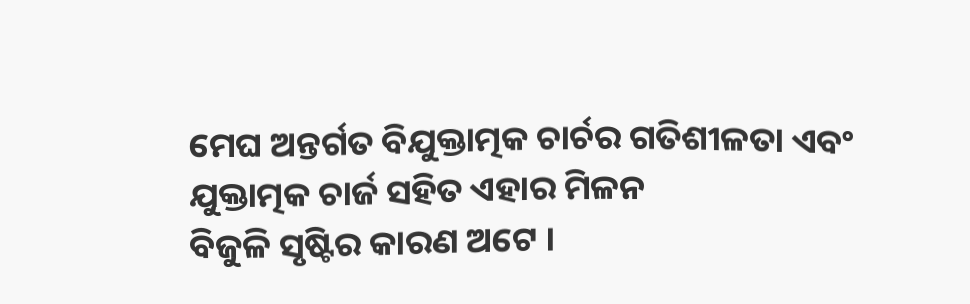ମେଘ ଅନ୍ତର୍ଗତ ବିଯୁକ୍ତାତ୍ମକ ଚାର୍ଚର ଗତିଶୀଳତା ଏବଂ ଯୁକ୍ତାତ୍ମକ ଚାର୍ଜ ସହିତ ଏହାର ମିଳନ
ବିଜୁଳି ସୃଷ୍ଟିର କାରଣ ଅଟେ ।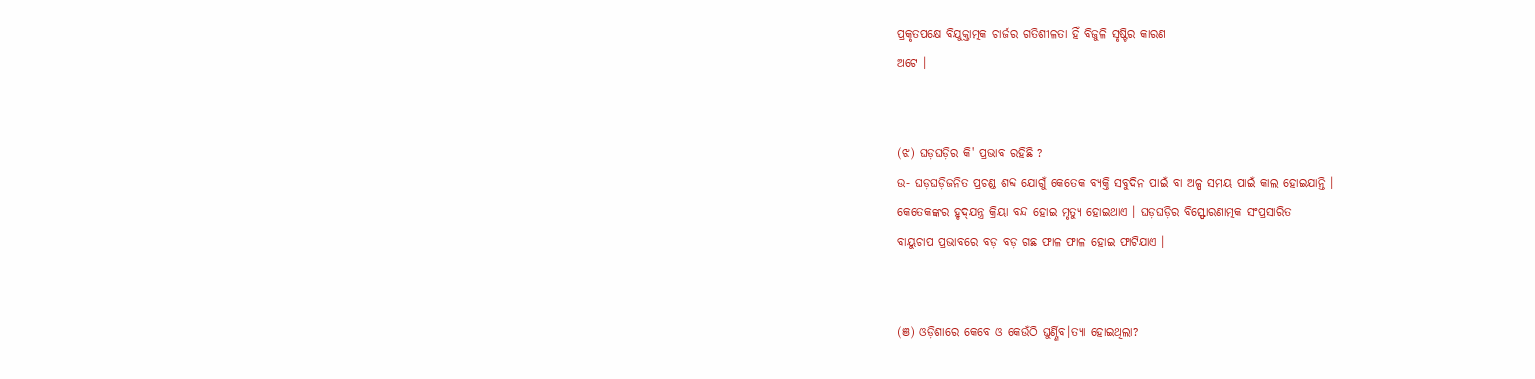ପ୍ରକୃତପକ୍ଷେ ବିଯୁକ୍ତାତ୍ମକ ଚାର୍ଜର ଗତିଶୀଳତା ହିଁ ବିଜୁଳି ସୃଷ୍ଟିର କାରଣ
ଅଟେ ।


(ଝ) ଘଡ଼ଘଡ଼ିର କି' ପ୍ରଭାବ ରହିଛି ?
ଉ- ଘଡ଼ଘଡ଼ିଜନିତ ପ୍ରଚଣ୍ଡ ଶବ୍ଦ ଯୋଗୁଁ କେତେକ ବ୍ୟକ୍ତି ସବୁଦିନ ପାଇଁ ବା ଅଳ୍ପ ସମୟ ପାଇଁ କାଲ ହୋଇଯାନ୍ତି ।
କେତେକଙ୍କର ହୃଦ୍‌ଯନ୍ତ୍ର କ୍ରିୟା ବନ୍ଦ ହୋଇ ମୃତ୍ୟୁ ହୋଇଥାଏ । ଘଡ଼ଘଡ଼ିର ବିସ୍ଫୋରଣାତ୍ମକ ସଂପ୍ରସାରିତ
ବାୟୁଚାପ ପ୍ରଭାବରେ ବଡ଼ ବଡ଼ ଗଛ ଫାଳ ଫାଳ ହୋଇ ଫାଟିଯାଏ ।


(ଞ) ଓଡ଼ିଶାରେ କେବେ ଓ କେଉଁଠି ଘୁର୍ଣ୍ଣିବ।ତ୍ୟା ହୋଇଥିଲା?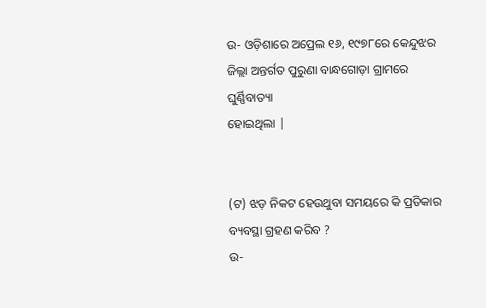ଉ- ଓଡ଼ିଶାରେ ଅପ୍ରେଲ ୧୬, ୧୯୭୮ରେ କେନ୍ଦୁଝର ଜିଲ୍ଲା ଅନ୍ତର୍ଗତ ପୁରୁଣା ବାନ୍ଧଗୋଡ଼ା ଗ୍ରାମରେ ଘୁର୍ଣ୍ଣିବାତ୍ୟା
ହୋଇଥିଲା |


(ଟ) ଝଡ଼ ନିକଟ ହେଉଥୁବା ସମୟରେ କି ପ୍ରତିକାର ବ୍ୟବସ୍ଥା ଗ୍ରହଣ କରିବ ?
ଉ-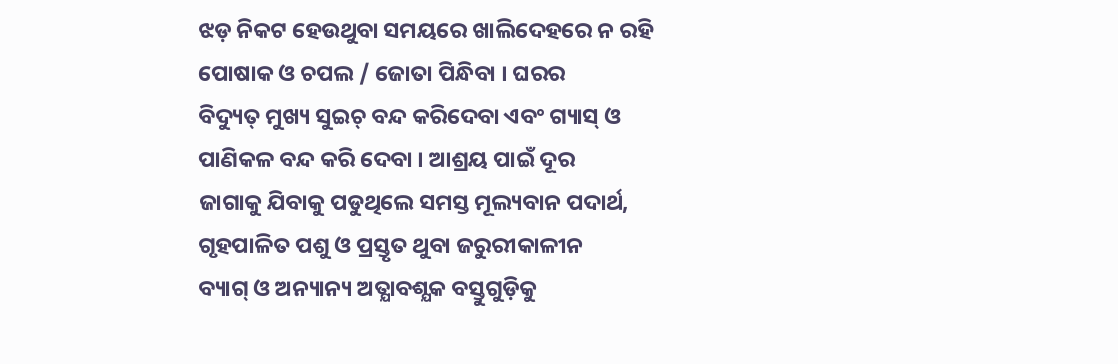ଝଡ଼ ନିକଟ ହେଉଥୁବା ସମୟରେ ଖାଲିଦେହରେ ନ ରହି ପୋଷାକ ଓ ଚପଲ / ଜୋତା ପିନ୍ଧିବା । ଘରର
ବିଦ୍ୟୁତ୍‌ ମୁଖ୍ୟ ସୁଇଚ୍‌ ବନ୍ଦ କରିଦେବା ଏବଂ ଗ୍ୟାସ୍‌ ଓ ପାଣିକଳ ବନ୍ଦ କରି ଦେବା । ଆଶ୍ରୟ ପାଇଁ ଦୂର
ଜାଗାକୁ ଯିବାକୁ ପଡୁଥିଲେ ସମସ୍ତ ମୂଲ୍ୟବାନ ପଦାର୍ଥ, ଗୃହପାଳିତ ପଶୁ ଓ ପ୍ରସ୍ତୃତ ଥୁବା ଜରୁରୀକାଳୀନ
ବ୍ୟାଗ୍‌ ଓ ଅନ୍ୟାନ୍ୟ ଅତ୍ଯାବଶ୍ଯକ ବସ୍ତୁଗୁଡ଼ିକୁ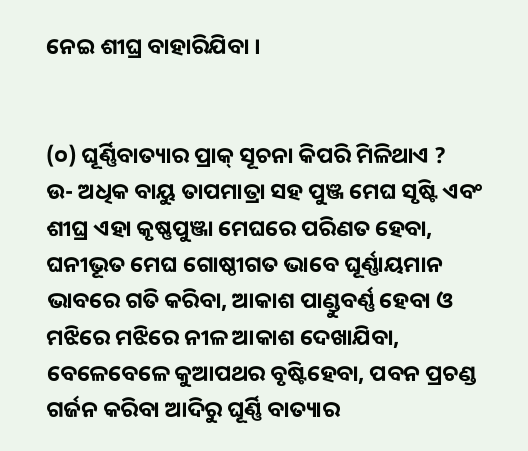ନେଇ ଶୀଘ୍ର ବାହାରିଯିବା ।


(୦) ଘୂର୍ଣ୍ଣିବାତ୍ୟାର ପ୍ରାକ୍‌ ସୂଚନା କିପରି ମିଳିଥାଏ ?
ଉ- ଅଧିକ ବାୟୁ ତାପମାତ୍ରା ସହ ପୁଞ୍ଜ ମେଘ ସୃଷ୍ଟି ଏବଂ ଶୀଘ୍ର ଏହା କୃଷ୍ଣପୁଞ୍ଜା ମେଘରେ ପରିଣତ ହେବା,
ଘନୀଭୂତ ମେଘ ଗୋଷ୍ଠୀଗତ ଭାବେ ଘୂର୍ଣ୍ଣାୟମାନ ଭାବରେ ଗତି କରିବା, ଆକାଶ ପାଣ୍ଡୁବର୍ଣ୍ଣ ହେବା ଓ
ମଝିରେ ମଝିରେ ନୀଳ ଆକାଶ ଦେଖାଯିବା, ବେଳେବେଳେ କୁଆପଥର ବୃଷ୍ଟିହେବା, ପବନ ପ୍ରଚଣ୍ଡ
ଗର୍ଜନ କରିବା ଆଦିରୁ ଘୂର୍ଣ୍ଣି ବାତ୍ୟାର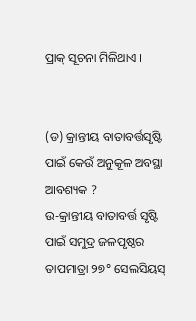ପ୍ରାକ୍‌ ସୂଚନା ମିଳିଥାଏ ।


(ଡ) କ୍ରାନ୍ତୀୟ ବାତାବର୍ତ୍ତସୃଷ୍ଟି ପାଇଁ କେଉଁ ଅନୁକୂଳ ଅବସ୍ଥା ଆବଶ୍ୟକ ?
ଉ-କ୍ରାନ୍ତୀୟ ବାତାବର୍ତ୍ତ ସୃଷ୍ଟି ପାଇଁ ସମୁଦ୍ର ଜଳପୃଷ୍ଠର ତାପମାତ୍ରା ୨୭° ସେଲସିୟସ୍‌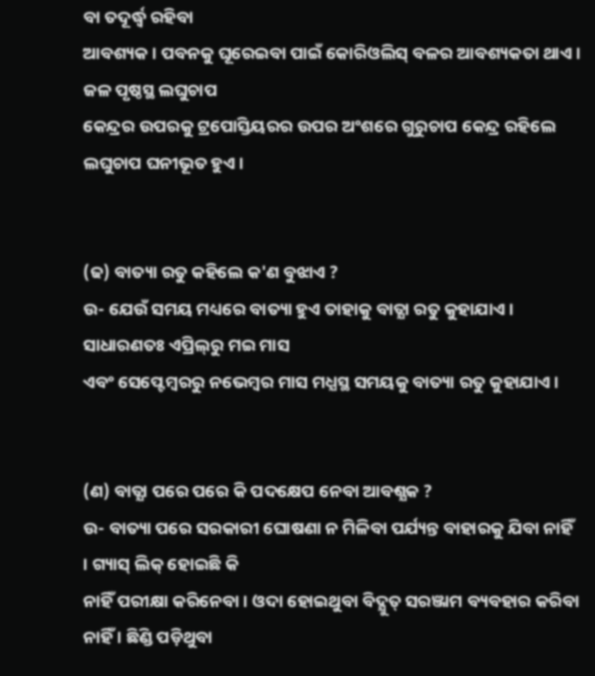ବା ତଦୂର୍ଦ୍ଧ୍ୱ ରହିବା
ଆବଶ୍ୟକ । ପବନକୁ ଘୂରେଇବା ପାଇଁ କୋରିଓଲିସ୍‌ ବଳର ଆବଶ୍ୟକତା ଥାଏ । ଜଳ ପୃଷ୍ଠସ୍ଥ ଲଘୁଚାପ
କେନ୍ଦ୍ରର ଉପରକୁ ଟ୍ରପୋସ୍ତିୟରର ଉପର ଅଂଶରେ ଗୁରୁଚାପ କେନ୍ଦ୍ର ରହିଲେ ଲଘୁଚାପ ଘନୀଭୂତ ହୁଏ ।


(ଢ) ବାତ୍ୟା ରତୁ କହିଲେ କ'ଣ ବୁଝାଏ ?
ଉ- ଯେଉଁ ସମୟ ମଧ୍ୟରେ ବାତ୍ୟା ହୁଏ ତାହାକୁ ବାତ୍ଯା ରତୁ କୁହାଯାଏ । ସାଧାରଣତଃ ଏପ୍ରିଲ୍‌ରୁ ମଇ ମାସ
ଏବଂ ସେପ୍ଟେମ୍ବରରୁ ନଭେମ୍ବର ମାସ ମଧ୍ଯସ୍ଥ ସମୟକୁ ବାତ୍ୟା ରତୁ କୁହାଯାଏ ।


(ଣ) ବାତ୍ଯା ପରେ ପରେ କି ପଦକ୍ଷେପ ନେବା ଆବଶ୍ଯକ ?
ଉ- ବାତ୍ୟା ପରେ ସରକାରୀ ଘୋଷଣା ନ ମିଳିବା ପର୍ଯ୍ୟନ୍ତ ବାହାରକୁ ଯିବା ନାହିଁ । ଗ୍ୟାସ୍‌ ଲିକ୍‌ ହୋଇଛି କି
ନାହିଁ ପରୀକ୍ଷା କରିନେବା । ଓଦା ହୋଇଥୁବା ବିଦ୍ଯୁତ୍‌ ସରଞ୍ଜାମ ବ୍ୟବହାର କରିବା ନାହିଁ । ଛିଣ୍ଡି ପଡ଼ିଥୁବା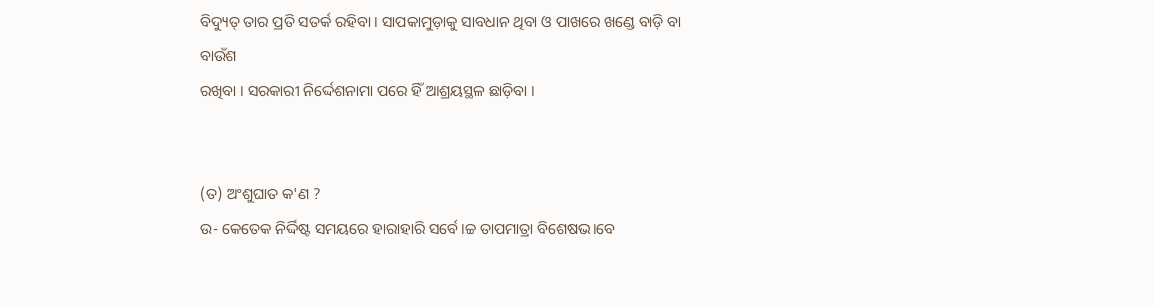ବିଦ୍ୟୁତ୍‌ ତାର ପ୍ରତି ସତର୍କ ରହିବା । ସାପକାମୁଡ଼ାକୁ ସାବଧାନ ଥିବା ଓ ପାଖରେ ଖଣ୍ଡେ ବାଡ଼ି ବା ବାଉଁଶ
ରଖିବା । ସରକାରୀ ନିର୍ଦ୍ଦେଶନାମା ପରେ ହିଁ ଆଶ୍ରୟସ୍ଥଳ ଛାଡ଼ିବା ।


(ତ) ଅଂଶୁଘାତ କ'ଣ ?
ଉ- କେତେକ ନିର୍ଦ୍ଦିଷ୍ଟ ସମୟରେ ହାରାହାରି ସର୍ବେ।ଚ୍ଚ ତାପମାତ୍ରା ବିଶେଷଭ।ବେ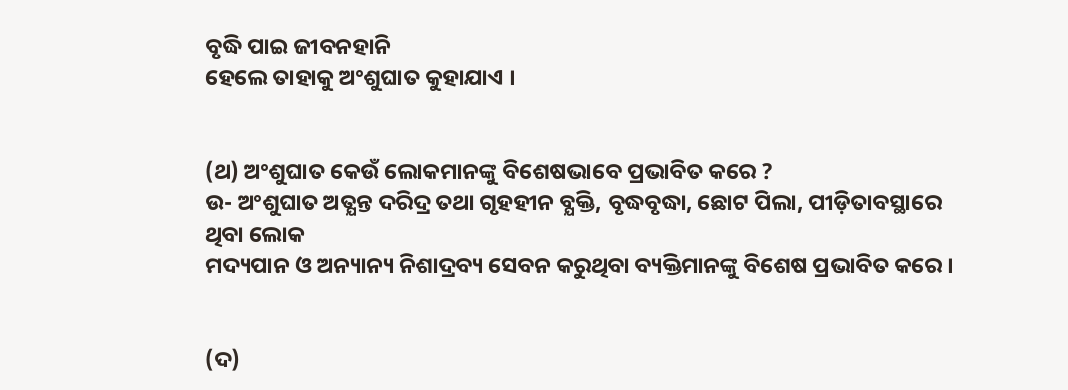ବୃଦ୍ଧି ପାଇ ଜୀବନହାନି
ହେଲେ ତାହାକୁ ଅଂଶୁଘାତ କୁହାଯାଏ ।


(ଥ) ଅଂଶୁଘାତ କେଉଁ ଲୋକମାନଙ୍କୁ ବିଶେଷଭାବେ ପ୍ରଭାବିତ କରେ ?
ଉ- ଅଂଶୁଘାତ ଅତ୍ଯନ୍ତ ଦରିଦ୍ର ତଥା ଗୃହହୀନ ବ୍ଯକ୍ତି, ବୃଦ୍ଧବୃଦ୍ଧା, ଛୋଟ ପିଲା, ପୀଡ଼ିତାବସ୍ଥାରେ ଥିବା ଲୋକ
ମଦ୍ୟପାନ ଓ ଅନ୍ୟାନ୍ୟ ନିଶାଦ୍ରବ୍ୟ ସେବନ କରୁଥିବା ବ୍ୟକ୍ତିମାନଙ୍କୁ ବିଶେଷ ପ୍ରଭାବିତ କରେ ।


(ଦ)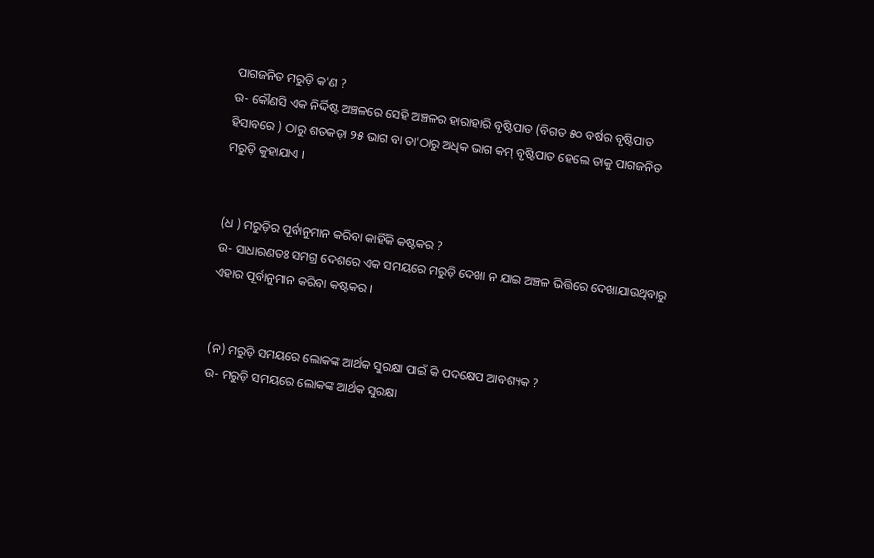ପାଗଜନିତ ମରୁଡ଼ି କ'ଣ ?
ଉ- କୌଣସି ଏକ ନିର୍ଦ୍ଦିଷ୍ଟ ଅଞ୍ଚଳରେ ସେହି ଅଞ୍ଚଳର ହାରାହାରି ବୃଷ୍ଟିପାତ (ବିଗତ ୫୦ ବର୍ଷର ବୃଷ୍ଟିପାତ
ହିସାବରେ ) ଠାରୁ ଶତକଡ଼ା ୨୫ ଭାଗ ବା ତା'ଠାରୁ ଅଧିକ ଭାଗ କମ୍‌ ବୃଷ୍ଟିପାତ ହେଲେ ତାକୁ ପାଗଜନିତ
ମରୁଡ଼ି କୁହାଯାଏ ।


(ଧ ) ମରୁଡ଼ିର ପୂର୍ବାନୁମାନ କରିବା କାହିଁକି କଷ୍ଟକର ?
ଉ- ସାଧାରଣତଃ ସମଗ୍ର ଦେଶରେ ଏକ ସମୟରେ ମରୁଡ଼ି ଦେଖା ନ ଯାଇ ଅଞ୍ଚଳ ଭିତ୍ତିରେ ଦେଖାଯାଉଥିବାରୁ
ଏହାର ପୂର୍ବାନୁମାନ କରିବା କଷ୍ଟକର ।


(ନ) ମରୁଡ଼ି ସମୟରେ ଲୋକଙ୍କ ଆର୍ଥକ ସୁରକ୍ଷା ପାଇଁ କି ପଦକ୍ଷେପ ଆବଶ୍ୟକ ?
ଉ- ମରୁଡ଼ି ସମୟରେ ଲୋକଙ୍କ ଆର୍ଥକ ସୁରକ୍ଷା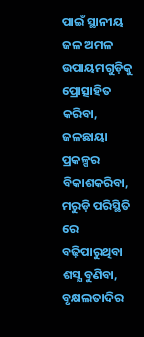ପାଇଁ ସ୍ଥାନୀୟ ଜଳ ଅମଳ ଉପାୟମଗୁଡ଼ିକୁ ପ୍ରୋତ୍ସାହିତ କରିବା,
ଜଳଛାୟା ପ୍ରକଳ୍ପର ବିକାଶକରିବା, ମରୁଡ଼ି ପରିସ୍ଥିତି ରେ ବଢ଼ିପାରୁଥିବା ଶସ୍ଯ ବୁଣିବା, ବୃକ୍ଷଲତାଦିର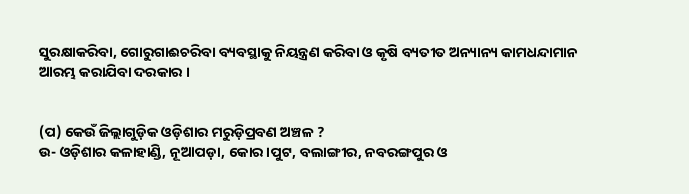ସୁରକ୍ଷାକରିବା, ଗୋରୁଗାଈଚରିବା ବ୍ୟବସ୍ଥାକୁ ନିୟନ୍ତ୍ରଣ କରିବା ଓ କୃଷି ବ୍ୟତୀତ ଅନ୍ୟାନ୍ୟ କାମଧନ୍ଦାମାନ
ଆରମ୍ଭ କରାଯିବା ଦରକାର ।


(ପ) କେଉଁ ଜିଲ୍ଲାଗୁଡ଼ିକ ଓଡ଼ିଶାର ମରୁଡ଼ିପ୍ରବଣ ଅଞ୍ଚଳ ?
ଉ- ଓଡ଼ିଶାର କଳାହାଣ୍ଡି, ନୂଆପଡ଼ା, କୋର।ପୁଟ, ବଲାଙ୍ଗୀର, ନବରଙ୍ଗପୁର ଓ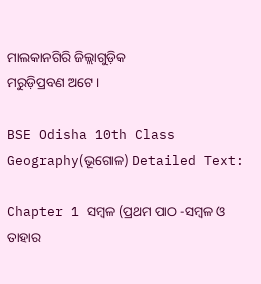ମାଲକାନଗିରି ଜିଲ୍ଲାଗୁଡ଼ିକ
ମରୁଡ଼ିପ୍ରବଣ ଅଟେ ।

BSE Odisha 10th Class Geography(ଭୂଗୋଳ) Detailed Text:

Chapter 1 ସମ୍ବଳ (ପ୍ରଥମ ପାଠ -ସମ୍ବଳ ଓ ତାହାର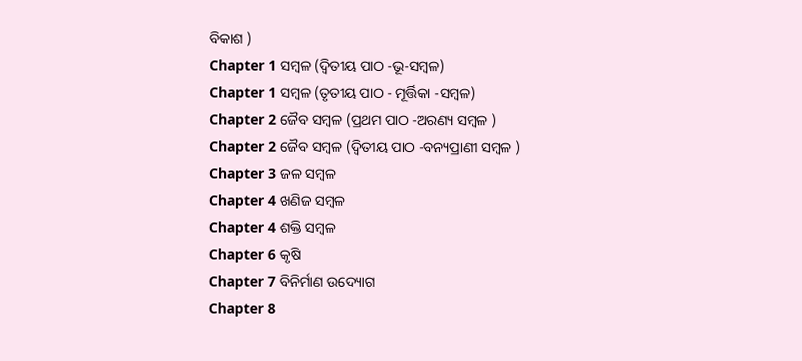ବିକାଶ )
Chapter 1 ସମ୍ବଳ (ଦ୍ଵିତୀୟ ପାଠ -ଭୂ-ସମ୍ବଳ)
Chapter 1 ସମ୍ବଳ (ତୃତୀୟ ପାଠ - ମୂର୍ତ୍ତିକା -ସମ୍ବଳ)
Chapter 2 ଜୈବ ସମ୍ବଳ (ପ୍ରଥମ ପାଠ -ଅରଣ୍ୟ ସମ୍ବଳ )
Chapter 2 ଜୈବ ସମ୍ବଳ (ଦ୍ୱିତୀୟ ପାଠ -ବନ୍ୟପ୍ରାଣୀ ସମ୍ବଳ )
Chapter 3 ଜଳ ସମ୍ବଳ
Chapter 4 ଖଣିଜ ସମ୍ବଳ
Chapter 4 ଶକ୍ତି ସମ୍ବଳ
Chapter 6 କୃଷି
Chapter 7 ବିନିର୍ମାଣ ଉଦ୍ୟୋଗ
Chapter 8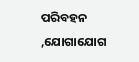ପରିବହନ ,ଯୋଗାଯୋଗ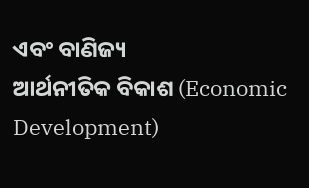ଏବଂ ବାଣିଜ୍ୟ
ଆର୍ଥନୀତିକ ବିକାଶ (Economic Development)